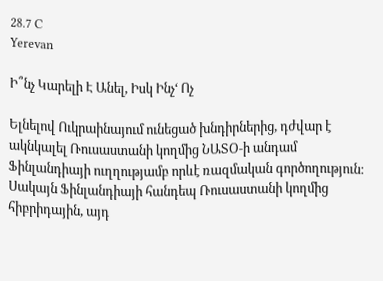28.7 C
Yerevan

Ի՞նչ Կարելի Է Անել, Իսկ Ինչ‘ Ոչ

Ելնելով Ուկրաինայում ունեցած խնդիրներից, դժվար է ակնկալել Ռուսաստանի կողմից ՆԱՏՕ‑ի անդամ Ֆինլանդիայի ուղղությամբ որևէ ռազմական գործողություն։ Սակայն Ֆինլանդիայի հանդեպ Ռուսաստանի կողմից հիբրիդային, այդ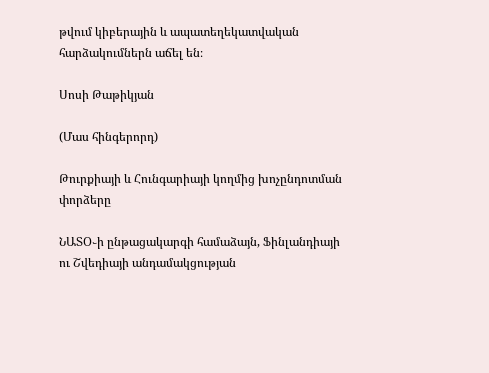թվում կիբերային և ապատեղեկատվական հարձակումներն աճել են։

Սոսի Թաթիկյան

(Մաս հինգերորդ)

Թուրքիայի և Հունգարիայի կողմից խոչընդոտման փորձերը

ՆԱՏՕ֊ի ընթացակարգի համաձայն, Ֆինլանդիայի ու Շվեդիայի անդամակցության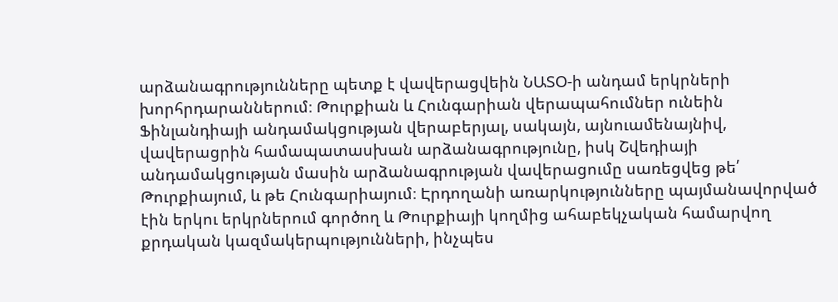արձանագրությունները պետք է վավերացվեին ՆԱՏՕ‑ի անդամ երկրների խորհրդարաններում։ Թուրքիան և Հունգարիան վերապահումներ ունեին Ֆինլանդիայի անդամակցության վերաբերյալ, սակայն, այնուամենայնիվ, վավերացրին համապատասխան արձանագրությունը, իսկ Շվեդիայի անդամակցության մասին արձանագրության վավերացումը սառեցվեց թե՛ Թուրքիայում, և թե Հունգարիայում։ Էրդողանի առարկությունները պայմանավորված էին երկու երկրներում գործող և Թուրքիայի կողմից ահաբեկչական համարվող քրդական կազմակերպությունների, ինչպես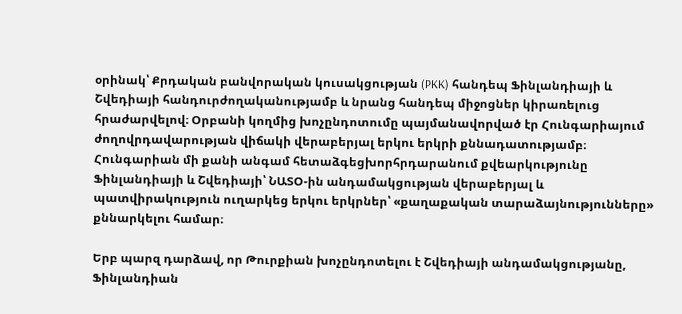օրինակ՝ Քրդական բանվորական կուսակցության (PKK) հանդեպ Ֆինլանդիայի և Շվեդիայի հանդուրժողականությամբ և նրանց հանդեպ միջոցներ կիրառելուց հրաժարվելով։ Օրբանի կողմից խոչընդոտումը պայմանավորված էր Հունգարիայում ժողովրդավարության վիճակի վերաբերյալ երկու երկրի քննադատությամբ։ Հունգարիան մի քանի անգամ հետաձգեցխորհրդարանում քվեարկությունը Ֆինլանդիայի և Շվեդիայի՝ ՆԱՏՕ-ին անդամակցության վերաբերյալ և պատվիրակություն ուղարկեց երկու երկրներ՝ «քաղաքական տարաձայնությունները» քննարկելու համար։

Երբ պարզ դարձավ, որ Թուրքիան խոչընդոտելու է Շվեդիայի անդամակցությանը, Ֆինլանդիան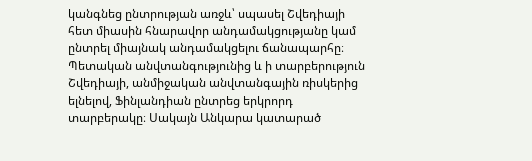կանգնեց ընտրության առջև՝ սպասել Շվեդիայի հետ միասին հնարավոր անդամակցությանը կամ ընտրել միայնակ անդամակցելու ճանապարհը։ Պետական անվտանգությունից և ի տարբերություն Շվեդիայի, անմիջական անվտանգային ռիսկերից ելնելով, Ֆինլանդիան ընտրեց երկրորդ տարբերակը։ Սակայն Անկարա կատարած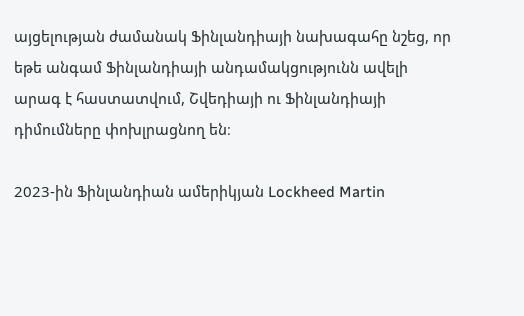այցելության ժամանակ Ֆինլանդիայի նախագահը նշեց, որ եթե անգամ Ֆինլանդիայի անդամակցությունն ավելի արագ է հաստատվում, Շվեդիայի ու Ֆինլանդիայի դիմումները փոխլրացնող են։

2023-ին Ֆինլանդիան ամերիկյան Lockheed Martin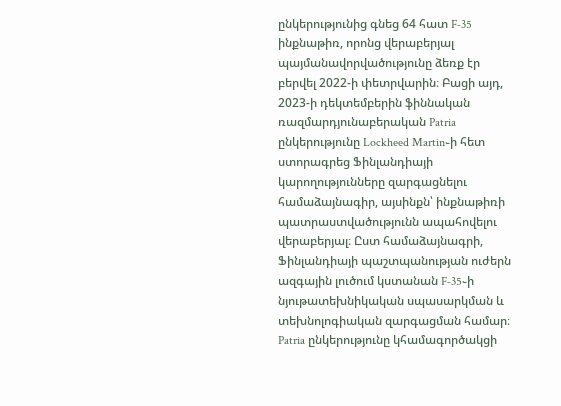ընկերությունից գնեց 64 հատ F‑35 ինքնաթիռ, որոնց վերաբերյալ պայմանավորվածությունը ձեռք էր բերվել 2022‑ի փետրվարին։ Բացի այդ, 2023‑ի դեկտեմբերին ֆիննական ռազմարդյունաբերական Patria ընկերությունը Lockheed Martin֊ի հետ ստորագրեց Ֆինլանդիայի կարողությունները զարգացնելու համաձայնագիր, այսինքն՝ ինքնաթիռի պատրաստվածությունն ապահովելու վերաբերյալ։ Ըստ համաձայնագրի, Ֆինլանդիայի պաշտպանության ուժերն ազգային լուծում կստանան F‑35֊ի նյութատեխնիկական սպասարկման և տեխնոլոգիական զարգացման համար։ Patria ընկերությունը կհամագործակցի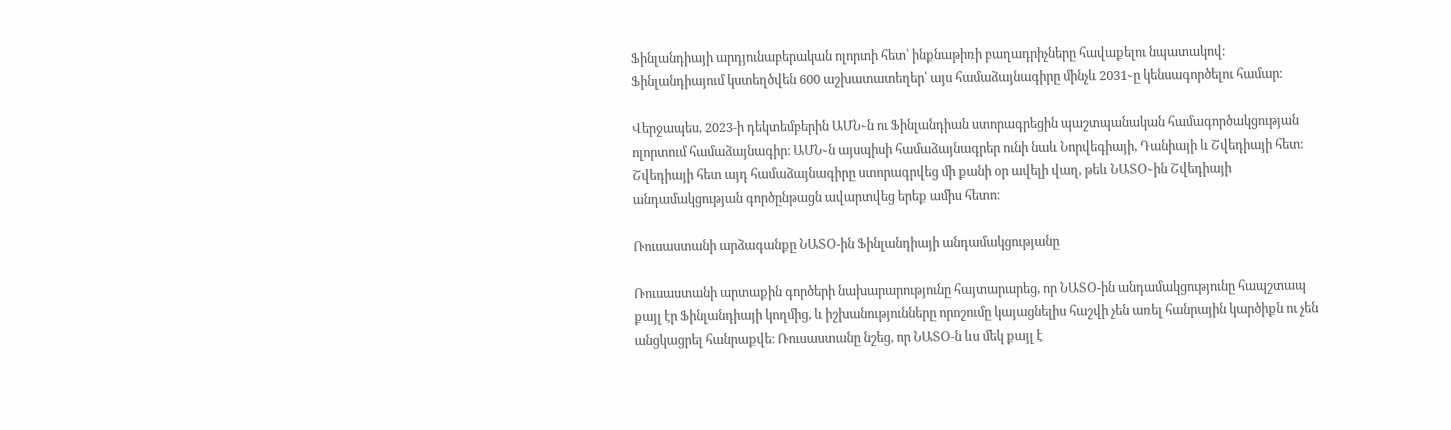Ֆինլանդիայի արդյունաբերական ոլորտի հետ՝ ինքնաթիռի բաղադրիչները հավաքելու նպատակով։ Ֆինլանդիայում կստեղծվեն 600 աշխատատեղեր՝ այս համաձայնագիրը մինչև 2031֊ը կենսագործելու համար։

Վերջապես, 2023‑ի դեկտեմբերին ԱՄՆ֊ն ու Ֆինլանդիան ստորագրեցին պաշտպանական համագործակցության ոլորտում համաձայնագիր։ ԱՄՆ֊ն այսպիսի համաձայնագրեր ունի նաև Նորվեգիայի, Դանիայի և Շվեդիայի հետ։ Շվեդիայի հետ այդ համաձայնագիրը ստորագրվեց մի քանի օր ավելի վաղ, թեև ՆԱՏՕ֊ին Շվեդիայի անդամակցության գործընթացն ավարտվեց երեք ամիս հետո։

Ռուսաստանի արձագանքը ՆԱՏՕ-ին Ֆինլանդիայի անդամակցությանը

Ռուսաստանի արտաքին գործերի նախարարությունը հայտարարեց, որ ՆԱՏՕ-ին անդամակցությունը հապշտապ քայլ էր Ֆինլանդիայի կողմից, և իշխանությունները որոշումը կայացնելիս հաշվի չեն առել հանրային կարծիքն ու չեն անցկացրել հանրաքվե։ Ռուսաստանը նշեց, որ ՆԱՏՕ‑ն ևս մեկ քայլ է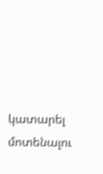կատարել մոտենալու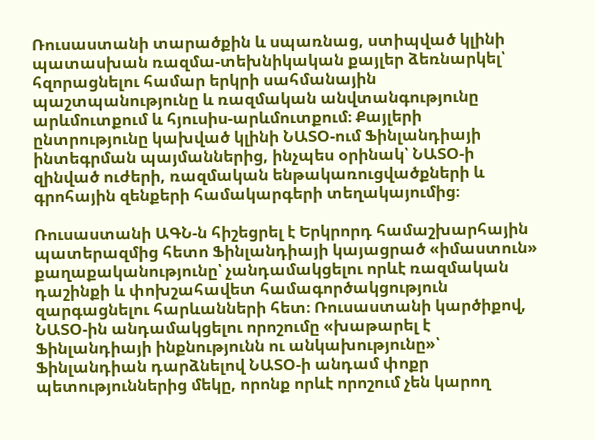Ռուսաստանի տարածքին և սպառնաց, ստիպված կլինի պատասխան ռազմա-տեխնիկական քայլեր ձեռնարկել՝ հզորացնելու համար երկրի սահմանային պաշտպանությունը և ռազմական անվտանգությունը արևմուտքում և հյուսիս-արևմուտքում։ Քայլերի ընտրությունը կախված կլինի ՆԱՏՕ-ում Ֆինլանդիայի ինտեգրման պայմաններից, ինչպես օրինակ՝ ՆԱՏՕ‑ի զինված ուժերի, ռազմական ենթակառուցվածքների և գրոհային զենքերի համակարգերի տեղակայումից։

Ռուսաստանի ԱԳՆ‑ն հիշեցրել է Երկրորդ համաշխարհային պատերազմից հետո Ֆինլանդիայի կայացրած «իմաստուն» քաղաքականությունը՝ չանդամակցելու որևէ ռազմական դաշինքի և փոխշահավետ համագործակցություն զարգացնելու հարևանների հետ։ Ռուսաստանի կարծիքով, ՆԱՏՕ-ին անդամակցելու որոշումը «խաթարել է Ֆինլանդիայի ինքնությունն ու անկախությունը»՝ Ֆինլանդիան դարձնելով ՆԱՏՕ‑ի անդամ փոքր պետություններից մեկը, որոնք որևէ որոշում չեն կարող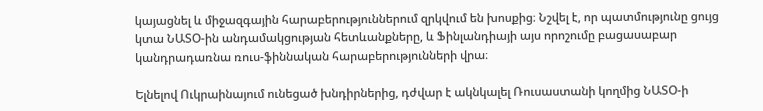կայացնել և միջազգային հարաբերություններում զրկվում են խոսքից։ Նշվել է, որ պատմությունը ցույց կտա ՆԱՏՕ-ին անդամակցության հետևանքները, և Ֆինլանդիայի այս որոշումը բացասաբար կանդրադառնա ռուս-ֆիննական հարաբերությունների վրա։

Ելնելով Ուկրաինայում ունեցած խնդիրներից, դժվար է ակնկալել Ռուսաստանի կողմից ՆԱՏՕ‑ի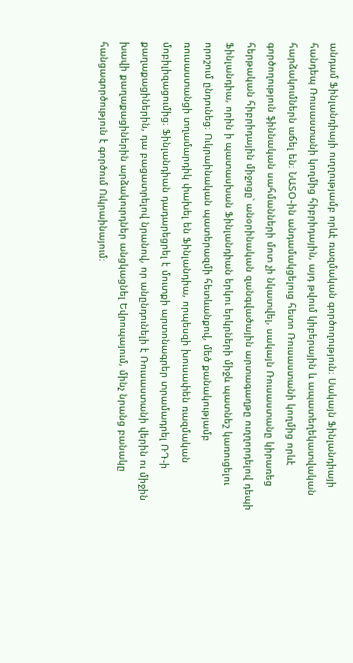անդամ Ֆինլանդիայի ուղղությամբ որևէ ռազմական գործողություն։ Սակայն Ֆինլանդիայի հանդեպ Ռուսաստանի կողմից հիբրիդային, այդ թվում կիբերային և ապատեղեկատվական հարձակումներն աճել են։ ՆԱՏՕ֊ին անդամակցելուց հետո Ռուսաստանի կողմից որևէ գործողություն ֆիննական սահմանների մոտ չի նկատվել, սակայն Ռուսաստանը կիրառեց հերթական հիբրիդային միջոցը՝ անօրինական զանգվածային արտագաղթը ուղղորդելով դեպի Ֆինլանդիա, որին ի պատասխան Ֆինլանդիան երկու երկրների միջև պատնեշ կառուցելու որոշում ընդունեց։ Ուկրաինական պատերազմի հետևանքով, մեծ քանակությամբ ռուսաստանցի տղամարդիկ փախել են Ֆինլանդիա, որպեսզի խուսափեն ռազմական մոբիլիզացումից։ Ֆինլանդիան դադարեցրել է մուտքի արտոնագրեր տրամադրել ՌԴ‑ի քաղաքացիներին, դա բացատրելով նրանով, որ անընդունելի է Ռուսաստանի վերին ու միջին խավի քաղաքացիներին արձակուրդներ անցկացնել Եվրոպայում, մինչ նրանց բանակը հանցագործություն է գործում Ուկրաինայում։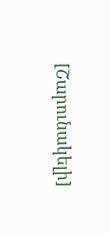[Շարունակելի]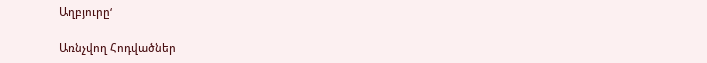Աղբյուրը‘

Առնչվող Հոդվածներ